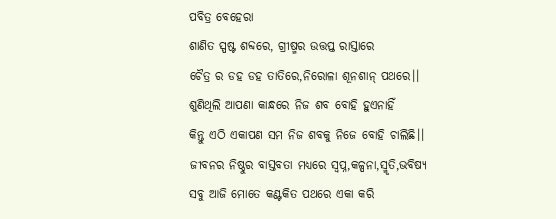ପବିତ୍ର ବେହେରା
ଶାଣିତ ସ୍ପଷ୍ଟ ଶବ୍ଦରେ, ଗ୍ରୀଷ୍ମର ଉତ୍ତପ୍ତ ରାସ୍ତାରେ
ଚୈତ୍ର ର ଡହ ଡହ ତାତିରେ,ନିରୋଳା ଶୂନଶାନ୍ ପଥରେ।।
ଶୁଣିଥିଲି ଆପଣା କାନ୍ଧରେ ନିଜ ଶବ ବୋହି ହୁଏନାହିଁ
କିନ୍ତୁ ଏଠି ଏକାପଣ ସମ ନିଜ ଶବକୁ ନିଜେ ବୋହି ଚାଲିଛି।।
ଜୀବନର ନିଷ୍ଠୁର ବାସ୍ତବତା ମଧ୍ୟରେ ସ୍ଵପ୍ନ,କଳ୍ପନା,ସ୍ମୃତି,ଭବିଷ୍ୟ
ସବୁ ଆଜି ମୋତେ କଣ୍ଟକିତ ପଥରେ ଏକା କରି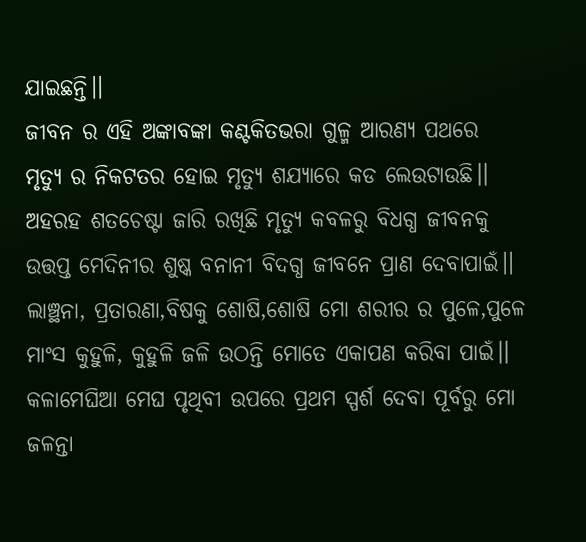ଯାଇଛନ୍ତି।।
ଜୀବନ ର ଏହି ଅଙ୍କାବଙ୍କା କଣ୍ଟକିତଭରା ଗୁଳ୍ମ ଆରଣ୍ୟ ପଥରେ
ମୃତ୍ଯୁ ର ନିକଟତର ହୋଇ ମୃତ୍ଯୁ ଶଯ୍ୟାରେ କଡ ଲେଉଟାଉଛି।।
ଅହରହ ଶତଚେଷ୍ଟା ଜାରି ରଖିଛି ମୃତ୍ଯୁ କବଳରୁ ବିଧଗ୍ଧ ଜୀବନକୁ
ଉତ୍ତପ୍ତ ମେଦିନୀର ଶୁଷ୍କ ବନାନୀ ବିଦଗ୍ଧ ଜୀବନେ ପ୍ରାଣ ଦେବାପାଇଁ।।
ଲାଞ୍ଛନା, ପ୍ରତାରଣା,ବିଷକୁ ଶୋଷି,ଶୋଷି ମୋ ଶରୀର ର ପୁଳେ,ପୁଳେ
ମାଂସ କୁହୁଳି, କୁହୁଳି ଜଳି ଉଠନ୍ତି ମୋତେ ଏକାପଣ କରିବା ପାଇଁ।।
କଳାମେଘିଆ ମେଘ ପୃଥିବୀ ଉପରେ ପ୍ରଥମ ସ୍ପର୍ଶ ଦେବା ପୂର୍ବରୁ ମୋ
ଜଳନ୍ତା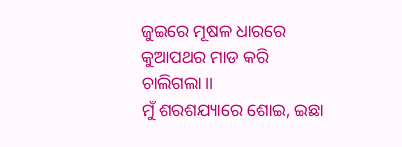ଜୁଇରେ ମୂଷଳ ଧାରରେ କୁଆପଥର ମାଡ କରି ଚାଲିଗଲା।।
ମୁଁ ଶରଶଯ୍ୟାରେ ଶୋଇ, ଇଛା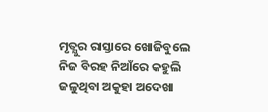ମୃତ୍ଯୁର ରାସ୍ତାରେ ଖୋଜିବୁଲେ
ନିଜ ବିରହ ନିଆଁରେ କହୁଲି ଜଳୁଥିବା ଅକୁହା ଅଦେଖା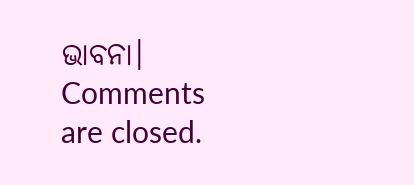ଭାବନା।
Comments are closed.